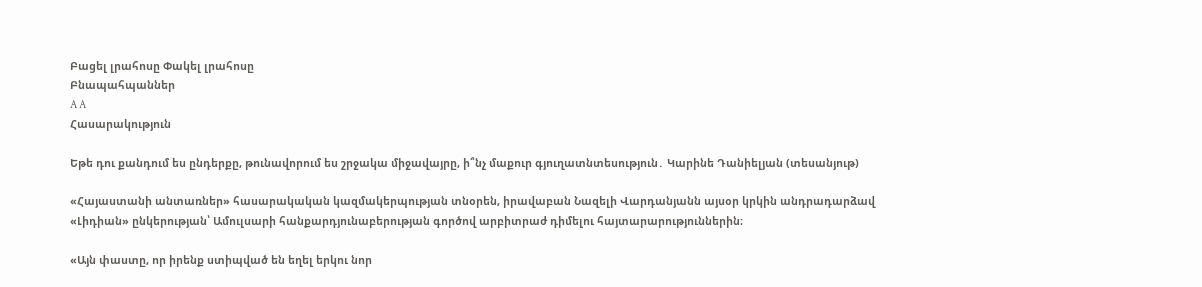Բացել լրահոսը Փակել լրահոսը
Բնապահպաններ
A A
Հասարակություն

Եթե դու քանդում ես ընդերքը, թունավորում ես շրջակա միջավայրը, ի՞նչ մաքուր գյուղատնտեսություն․ Կարինե Դանիելյան (տեսանյութ)

«Հայաստանի անտառներ» հասարակական կազմակերպության տնօրեն, իրավաբան Նազելի Վարդանյանն այսօր կրկին անդրադարձավ «Լիդիան» ընկերության՝ Ամուլսարի հանքարդյունաբերության գործով արբիտրաժ դիմելու հայտարարություններին։

«Այն փաստը, որ իրենք ստիպված են եղել երկու նոր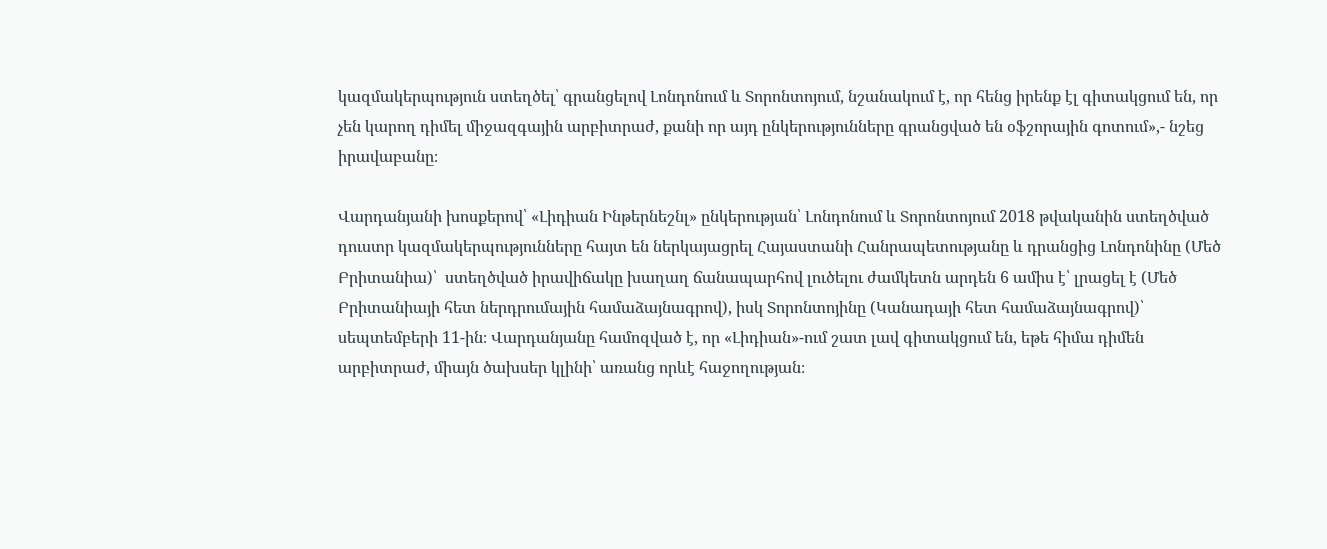կազմակերպություն ստեղծել՝ գրանցելով Լոնդոնում և Տորոնտոյում, նշանակում է, որ հենց իրենք էլ գիտակցում են, որ չեն կարող դիմել միջազգային արբիտրաժ, քանի որ այդ ընկերությունները գրանցված են օֆշորային գոտում»,- նշեց իրավաբանը։

Վարդանյանի խոսքերով՝ «Լիդիան Ինթերնեշնլ» ընկերության՝ Լոնդոնում և Տորոնտոյում 2018 թվականին ստեղծված դուստր կազմակերպությունները հայտ են ներկայացրել Հայաստանի Հանրապետությանը և դրանցից Լոնդոնինը (Մեծ Բրիտանիա)՝  ստեղծված իրավիճակը խաղաղ ճանապարհով լուծելու ժամկետն արդեն 6 ամիս է՝ լրացել է (Մեծ Բրիտանիայի հետ ներդրումային համաձայնագրով), իսկ Տորոնտոյինը (Կանադայի հետ համաձայնագրով)՝ սեպտեմբերի 11-ին։ Վարդանյանը համոզված է, որ «Լիդիան»-ում շատ լավ գիտակցում են, եթե հիմա դիմեն արբիտրաժ, միայն ծախսեր կլինի՝ առանց որևէ հաջողության։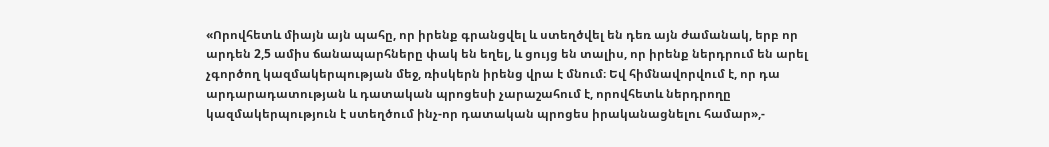«Որովհետև միայն այն պահը, որ իրենք գրանցվել և ստեղծվել են դեռ այն ժամանակ, երբ որ արդեն 2,5 ամիս ճանապարհները փակ են եղել, և ցույց են տալիս, որ իրենք ներդրում են արել չգործող կազմակերպության մեջ, ռիսկերն իրենց վրա է մնում։ Եվ հիմնավորվում է, որ դա արդարադատության և դատական պրոցեսի չարաշահում է, որովհետև ներդրողը կազմակերպություն է ստեղծում ինչ-որ դատական պրոցես իրականացնելու համար»,-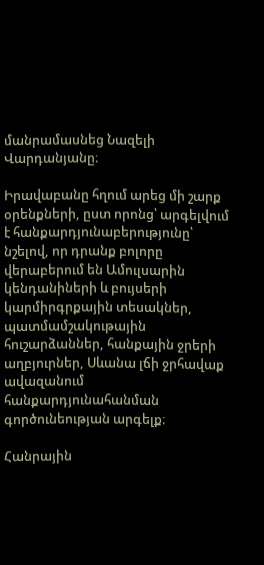մանրամասնեց Նազելի Վարդանյանը։

Իրավաբանը հղում արեց մի շարք օրենքների, ըստ որոնց՝ արգելվում է հանքարդյունաբերությունը՝ նշելով, որ դրանք բոլորը վերաբերում են Ամուլսարին կենդանիների և բույսերի կարմիրգրքային տեսակներ, պատմամշակութային հուշարձաններ, հանքային ջրերի աղբյուրներ, Սևանա լճի ջրհավաք ավազանում հանքարդյունահանման գործունեության արգելք։

Հանրային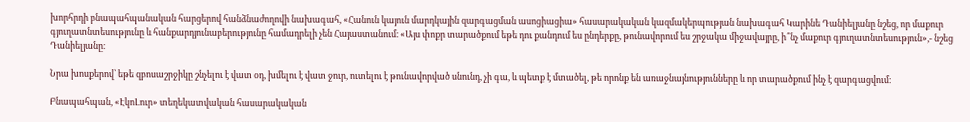խորհրդի բնապահպանական հարցերով հանձնաժողովի նախագահ, «Հանուն կայուն մարդկային զարգացման ասոցիացիա» հասարակական կազմակերպության նախագահ Կարինե Դանիելյանը նշեց, որ մաքուր գյուղատնտեսությունը և հանքարդյունաբերությունը համադրելի չեն Հայաստանում։ «Այս փոքր տարածքում եթե դու քանդում ես ընդերքը, թունավորում ես շրջակա միջավայրը, ի՞նչ մաքուր գյուղատնտեսություն»,- նշեց Դանիելյանը։

Նրա խոսքերով՝ եթե զբոսաշրջիկը շնչելու է վատ օդ, խմելու է վատ ջուր, ուտելու է թունավորված սնունդ, չի գա, և պետք է մտածել, թե որոնք են առաջնայնությունները և որ տարածքում ինչ է զարգացվում։

Բնապահպան, «ԷկոԼուր» տեղեկատվական հասարակական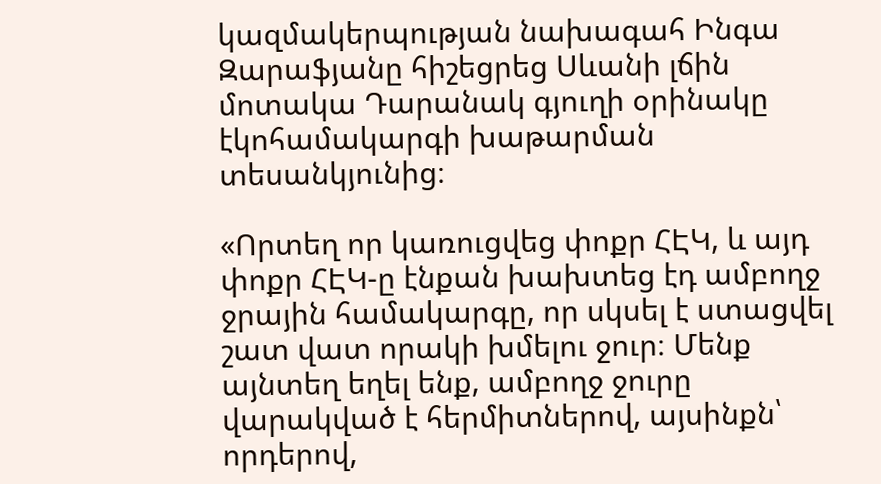կազմակերպության նախագահ Ինգա Զարաֆյանը հիշեցրեց Սևանի լճին մոտակա Դարանակ գյուղի օրինակը էկոհամակարգի խաթարման տեսանկյունից։

«Որտեղ որ կառուցվեց փոքր ՀԷԿ, և այդ փոքր ՀԷԿ-ը էնքան խախտեց էդ ամբողջ ջրային համակարգը, որ սկսել է ստացվել շատ վատ որակի խմելու ջուր։ Մենք այնտեղ եղել ենք, ամբողջ ջուրը վարակված է հերմիտներով, այսինքն՝ որդերով,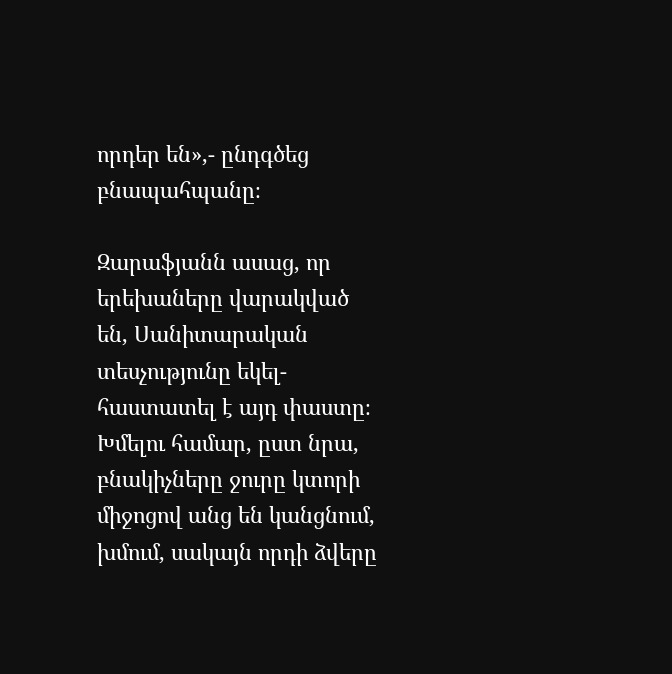որդեր են»,- ընդգծեց բնապահպանը։

Զարաֆյանն ասաց, որ երեխաները վարակված են, Սանիտարական տեսչությունը եկել-հաստատել է այդ փաստը։ Խմելու համար, ըստ նրա, բնակիչները ջուրը կտորի միջոցով անց են կանցնում, խմում, սակայն որդի ձվերը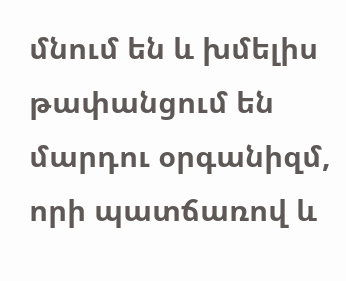մնում են և խմելիս թափանցում են մարդու օրգանիզմ, որի պատճառով և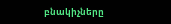բնակիչները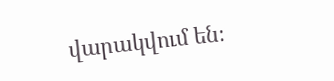վարակվում են։